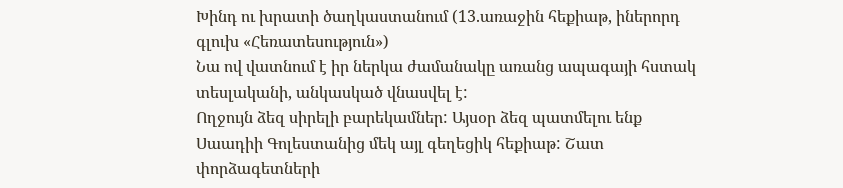Խինդ ու խրատի ծաղկաստանում (13.առաջին հեքիաթ, իներորդ գլուխ «Հեռատեսություն»)
Նա ով վատնում է իր ներկա ժամանակը առանց ապագայի հստակ տեսլականի, անկասկած վնասվել է:
Ողջույն ձեզ սիրելի բարեկամներ: Այսօր ձեզ պատմելու ենք Սաադիի Գոլեստանից մեկ այլ գեղեցիկ հեքիաթ: Շատ փորձագետների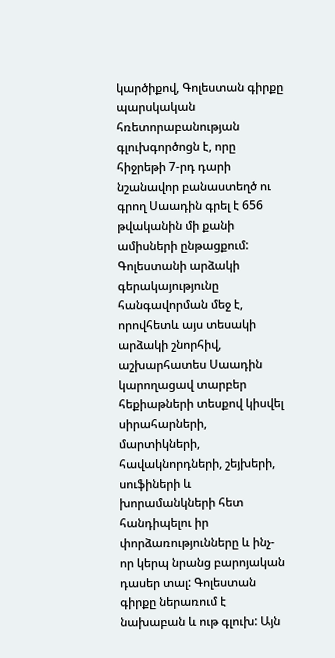կարծիքով, Գոլեստան գիրքը պարսկական հռետորաբանության գլուխգործոցն է, որը հիջրեթի 7-րդ դարի նշանավոր բանաստեղծ ու գրող Սաադին գրել է 656 թվականին մի քանի ամիսների ընթացքում: Գոլեստանի արձակի գերակայությունը հանգավորման մեջ է, որովհետև այս տեսակի արձակի շնորհիվ, աշխարհատես Սաադին կարողացավ տարբեր հեքիաթների տեսքով կիսվել սիրահարների, մարտիկների, հավակնորդների, շեյխերի, սուֆիների և խորամանկների հետ հանդիպելու իր փորձառությունները և ինչ-որ կերպ նրանց բարոյական դասեր տալ: Գոլեստան գիրքը ներառում է նախաբան և ութ գլուխ: Այն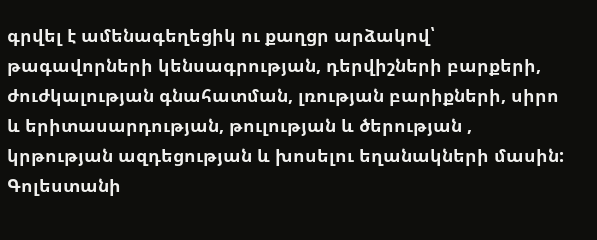գրվել է ամենագեղեցիկ ու քաղցր արձակով՝ թագավորների կենսագրության, դերվիշների բարքերի, ժուժկալության գնահատման, լռության բարիքների, սիրո և երիտասարդության, թուլության և ծերության , կրթության ազդեցության և խոսելու եղանակների մասին: Գոլեստանի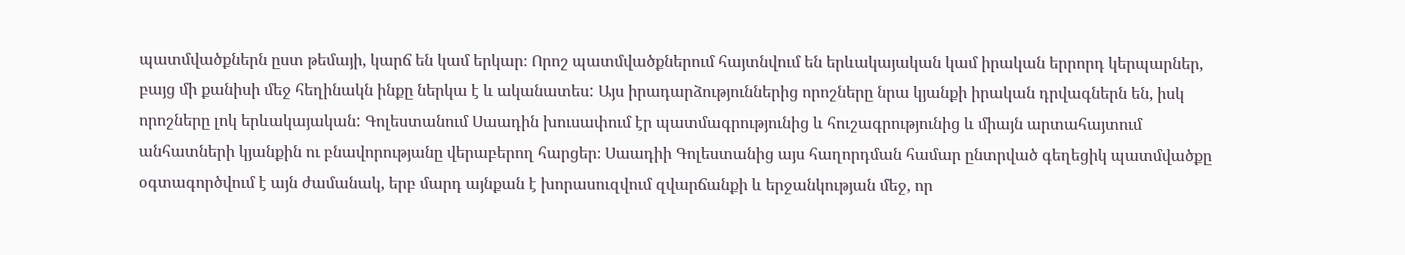պատմվածքներն ըստ թեմայի, կարճ են կամ երկար։ Որոշ պատմվածքներում հայտնվում են երևակայական կամ իրական երրորդ կերպարներ, բայց մի քանիսի մեջ հեղինակն ինքը ներկա է և ականատես: Այս իրադարձություններից որոշները նրա կյանքի իրական դրվագներն են, իսկ որոշները լոկ երևակայական: Գոլեստանում Սաադին խուսափում էր պատմագրությունից և հուշագրությունից և միայն արտահայտում անհատների կյանքին ու բնավորությանը վերաբերող հարցեր։ Սաադիի Գոլեստանից այս հաղորդման համար ընտրված գեղեցիկ պատմվածքը օգտագործվում է այն ժամանակ, երբ մարդ այնքան է խորասուզվում զվարճանքի և երջանկության մեջ, որ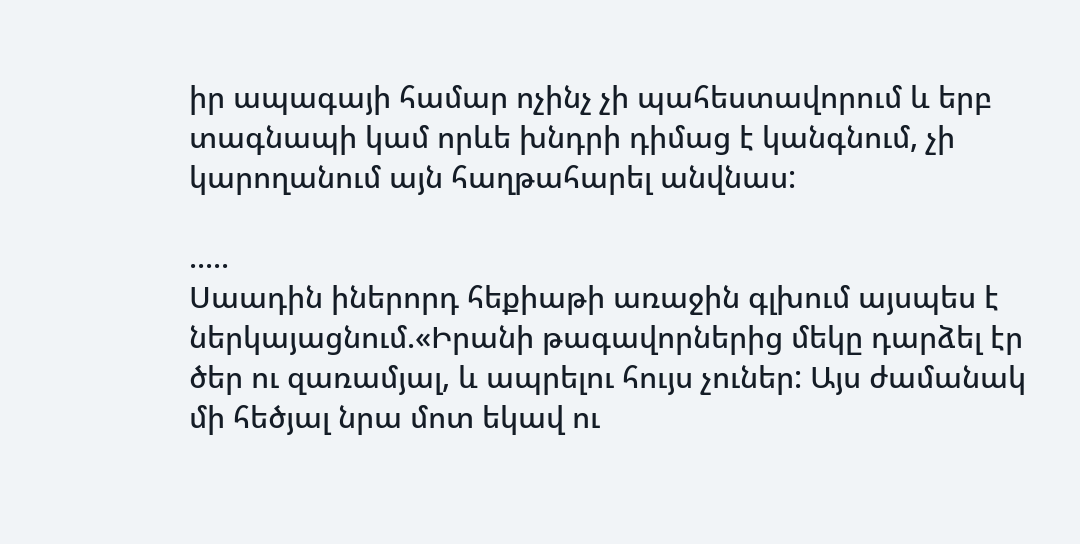իր ապագայի համար ոչինչ չի պահեստավորում և երբ տագնապի կամ որևե խնդրի դիմաց է կանգնում, չի կարողանում այն հաղթահարել անվնաս:

.....
Սաադին իներորդ հեքիաթի առաջին գլխում այսպես է ներկայացնում.«Իրանի թագավորներից մեկը դարձել էր ծեր ու զառամյալ, և ապրելու հույս չուներ: Այս ժամանակ մի հեծյալ նրա մոտ եկավ ու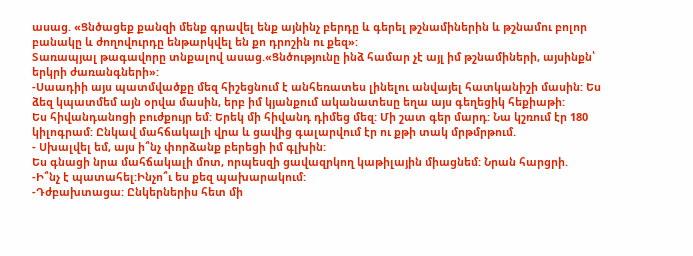ասաց. «Ցնծացեք քանզի մենք գրավել ենք այնինչ բերդը և գերել թշնամիներին և թշնամու բոլոր բանակը և ժողովուրդը ենթարկվել են քո դրոշին ու քեզ»:
Տառապյալ թագավորը տնքալով ասաց.«Ցնծությունը ինձ համար չէ այլ իմ թշնամիների, այսինքն՝ երկրի ժառանգների»:
-Սաադիի այս պատմվածքը մեզ հիշեցնում է անհեռատես լինելու անվայել հատկանիշի մասին: Ես ձեզ կպատմեմ այն օրվա մասին, երբ իմ կյանքում ականատեսը եղա այս գեղեցիկ հեքիաթի:
Ես հիվանդանոցի բուժքույր եմ: Երեկ մի հիվանդ դիմեց մեզ: Մի շատ գեր մարդ: Նա կշռում էր 180 կիլոգրամ: Ընկավ մահճակալի վրա և ցավից գալարվում էր ու քթի տակ մրթմրթում.
- Սխալվել եմ, այս ի՞նչ փորձանք բերեցի իմ գլխին:
Ես գնացի նրա մահճակալի մոտ, որպեսզի ցավազրկող կաթիլային միացնեմ: Նրան հարցրի.
-Ի՞նչ է պատահել:Ինչո՞ւ ես քեզ պախարակում:
-Դժբախտացա: Ընկերներիս հետ մի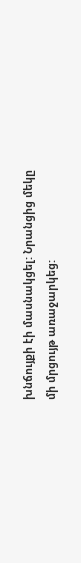խնճույքի էի մասնակցել: Նրանցից մեկը մի մրցույթ առաջարկեց: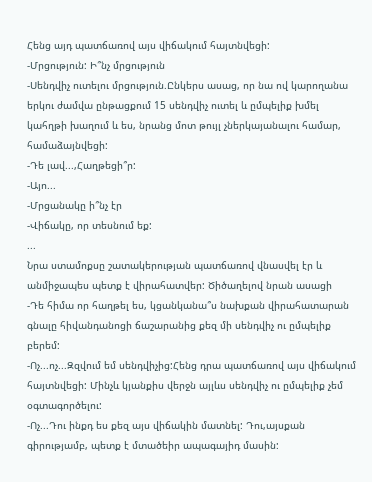Հենց այդ պատճառով այս վիճակում հայտնվեցի:
-Մրցություն: Ի՞նչ մրցություն
-Սենդվիչ ուտելու մրցություն.Ընկերս ասաց, որ նա ով կարողանա երկու ժամվա ընթացքում 15 սենդվիչ ուտել և ըմպելիք խմել կահղթի խաղում և ես, նրանց մոտ թույլ չներկայանալու համար, համաձայնվեցի:
-Դե լավ...,Հաղթեցի՞ր:
-Այո...
-Մրցանակը ի՞նչ էր
-Վիճակը, որ տեսնում եք:
...
Նրա ստամոքսը շատակերության պատճառով վնասվել էր և անմիջապես պետք է վիրահատվեր: Ծիծաղելով նրան ասացի
-Դե հիմա որ հաղթել ես, կցանկանա՞ս նախքան վիրահատարան գնալը հիվանդանոցի ճաշարանից քեզ մի սենդվիչ ու ըմպելիք բերեմ:
-Ոչ...ոչ...Զզվում եմ սենդվիչից:Հենց դրա պատճառով այս վիճակում հայտնվեցի: Մինչև կյանքիս վերջն այլևս սենդվիչ ու ըմպելիք չեմ օգտագործելու:
-Ոչ...Դու ինքդ ես քեզ այս վիճակին մատնել: Դու,այսքան գիրությամբ, պետք է մտածեիր ապագայիդ մասին: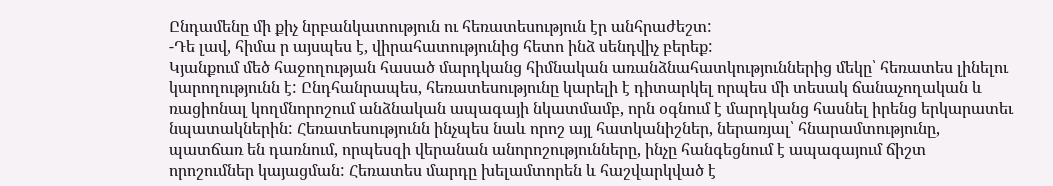Ընդամենը մի քիչ նրբանկատություն ու հեռատեսություն էր անհրաժեշտ:
-Դե լավ, հիմա ր այսպես է, վիրահատությունից հետո ինձ սենդվիչ բերեք:
Կյանքում մեծ հաջողության հասած մարդկանց հիմնական առանձնահատկություններից մեկը՝ հեռատես լինելու կարողությունն է: Ընդհանրապես, հեռատեսությունը կարելի է դիտարկել որպես մի տեսակ ճանաչողական և ռացիոնալ կողմնորոշում անձնական ապագայի նկատմամբ, որն օգնում է մարդկանց հասնել իրենց երկարատեւ նպատակներին: Հեռատեսությունն ինչպես նաև որոշ այլ հատկանիշներ, ներառյալ՝ հնարամտությունը, պատճառ են դառնում, որպեսզի վերանան անորոշությունները, ինչը հանգեցնում է ապագայում ճիշտ որոշումներ կայացման: Հեռատես մարդը խելամտորեն և հաշվարկված է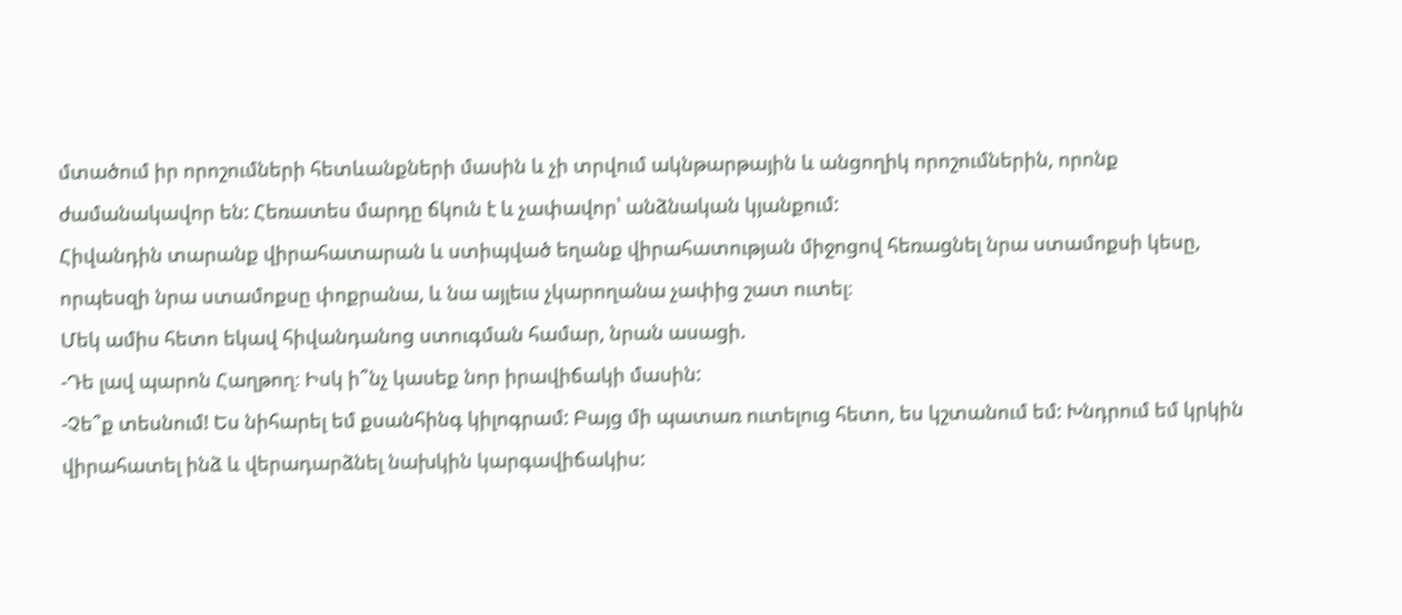մտածում իր որոշումների հետևանքների մասին և չի տրվում ակնթարթային և անցողիկ որոշումներին, որոնք ժամանակավոր են: Հեռատես մարդը ճկուն է և չափավոր՝ անձնական կյանքում:
Հիվանդին տարանք վիրահատարան և ստիպված եղանք վիրահատության միջոցով հեռացնել նրա ստամոքսի կեսը, որպեսզի նրա ստամոքսը փոքրանա, և նա այլեւս չկարողանա չափից շատ ուտել։
Մեկ ամիս հետո եկավ հիվանդանոց ստուգման համար, նրան ասացի.
-Դե լավ պարոն Հաղթող։ Իսկ ի՞նչ կասեք նոր իրավիճակի մասին:
-Չե՞ք տեսնում! Ես նիհարել եմ քսանհինգ կիլոգրամ: Բայց մի պատառ ուտելուց հետո, ես կշտանում եմ: Խնդրում եմ կրկին վիրահատել ինձ և վերադարձնել նախկին կարգավիճակիս: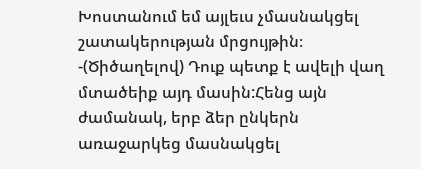Խոստանում եմ այլեւս չմասնակցել շատակերության մրցույթին։
-(Ծիծաղելով) Դուք պետք է ավելի վաղ մտածեիք այդ մասին:Հենց այն ժամանակ, երբ ձեր ընկերն առաջարկեց մասնակցել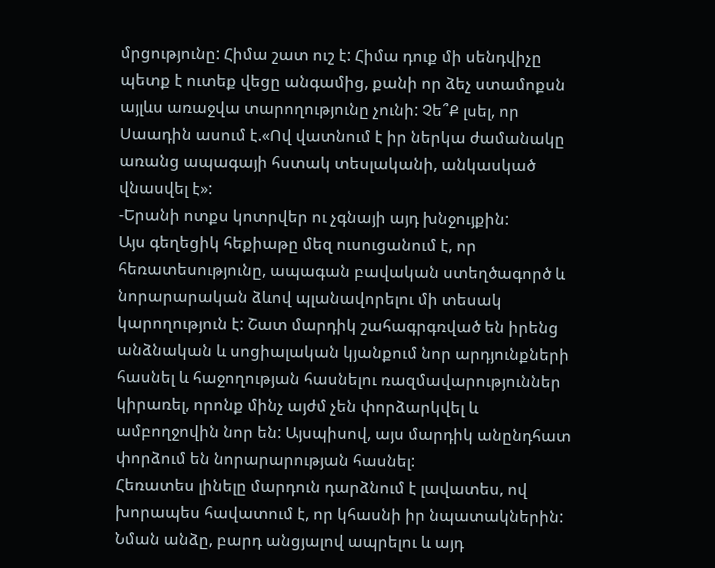մրցությունը: Հիմա շատ ուշ է: Հիմա դուք մի սենդվիչը պետք է ուտեք վեցը անգամից, քանի որ ձեչ ստամոքսն այլևս առաջվա տարողությունը չունի: Չե՞Ք լսել, որ Սաադին ասում է.«Ով վատնում է իր ներկա ժամանակը առանց ապագայի հստակ տեսլականի, անկասկած վնասվել է»:
-Երանի ոտքս կոտրվեր ու չգնայի այդ խնջույքին:
Այս գեղեցիկ հեքիաթը մեզ ուսուցանում է, որ հեռատեսությունը, ապագան բավական ստեղծագործ և նորարարական ձևով պլանավորելու մի տեսակ կարողություն է: Շատ մարդիկ շահագրգռված են իրենց անձնական և սոցիալական կյանքում նոր արդյունքների հասնել և հաջողության հասնելու ռազմավարություններ կիրառել, որոնք մինչ այժմ չեն փորձարկվել և ամբողջովին նոր են: Այսպիսով, այս մարդիկ անընդհատ փորձում են նորարարության հասնել:
Հեռատես լինելը մարդուն դարձնում է լավատես, ով խորապես հավատում է, որ կհասնի իր նպատակներին: Նման անձը, բարդ անցյալով ապրելու և այդ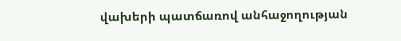վախերի պատճառով անհաջողության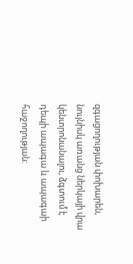զգացողության փոխարեն, նույնիսկ առանց ներկայի վրա կենտրոնանալու, ձգտում է դեպի ապագա և ապագաի հաջողության: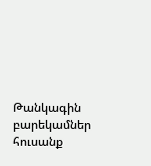Թանկագին բարեկամներ հուսանք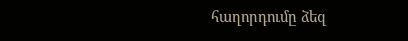հաղորդումը ձեզ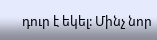դուր է եկել: Մինչ նոր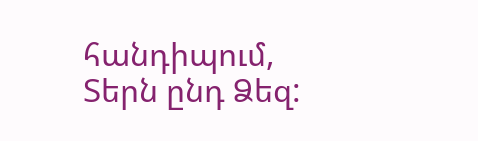հանդիպում, Տերն ընդ Ձեզ: